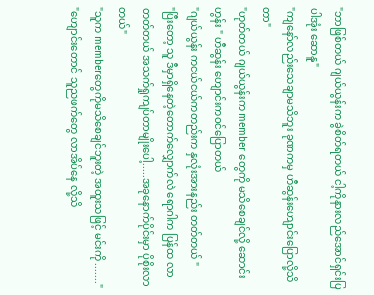"ဘာဖြစ်တယ် ဂျယ်ယွန်းက ခွဲစိတ်ရတယ် ငါ့ကိုနားလည်အောင်ရှင်းပြပါအုံး ဆောနူ"
"ကျနော်လည်းသေချာမသိဘူး ခုဏကမှ ဟီဆွန်းဟျောင်းပြောလို့သိတာ"
"ဟုတ်တယ် ဂျယ်ယွန်းက member တွေကို မသိစေချင်လို့ ဆောင်းဟွန်း " ဟီဆွန်း ဟျောင်းကဝင်ပြောတယ်
"ဂျယ်ယွန်း ကငယ်ငယ်ကတည်းက နှလုံးအားနည်း တတ်တယ် "
"ပြီးတော့ သူ ဒီမှာရှိနေတဲ့တောက်လျှောက်လဲ ရောဂါက ပြန်ထ လာတတ်တယ် အသက်ရှုကျပ်တာမျိုးပေါ့.....အခုနောက်ပိုင်းမှာ ပိုစိုးလာတယ်"
"သူက memberတွေကိုမသိစေချင်ဘူးတဲ့ အထူးသဖြင့် မင်းကို ......."
"ဟျောင်းတောင် သူညဖက်တွေ လာအိပ်နေ လို့သိ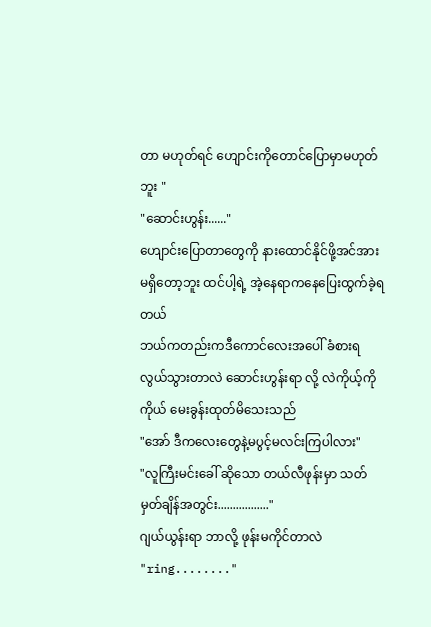တာ မဟုတ်ရင် ဟျောင်းကိုတောင်ပြောမှာမဟုတ်ဘူး "
"ဆောင်းဟွန်း......"
ဟျောင်းပြောတာတွေကို နားထောင်နိုင်ဖို့အင်အားမရှိတော့ဘူး ထင်ပါ့ရဲ့ အဲ့နေရာကနေပြေးထွက်ခဲ့ရတယ်
ဘယ်ကတည်းကဒီကောင်လေးအပေါ် ခံစားရလွယ်သွားတာလဲ ဆောင်းဟွန်းရာ လို့ လဲကိုယ့်ကိုကိုယ် မေးခွန်းထုတ်မိသေးသည်
"အော် ဒီကလေးတွေနဲ့မပွင့်မလင်းကြပါလား"
"လူကြီးမင်းခေါ် ဆိုသော တယ်လီဖုန်းမှာ သတ်မှတ်ချိန်အတွင်း................."
ဂျယ်ယွန်းရာ ဘာလို့ ဖုန်းမကိုင်တာလဲ
"ring........"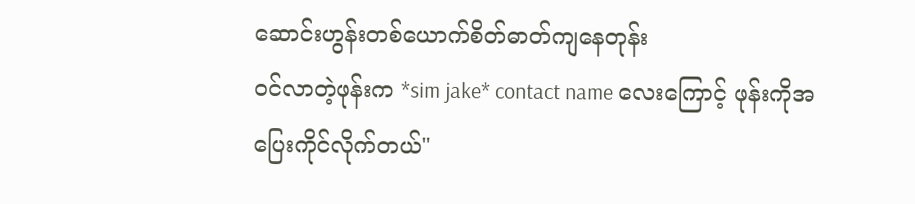ဆောင်းဟွန်းတစ်ယောက်စိတ်ဓာတ်ကျနေတုန်း
ဝင်လာတဲ့ဖုန်းက *sim jake* contact name လေးကြောင့် ဖုန်းကိုအပြေးကိုင်လိုက်တယ်"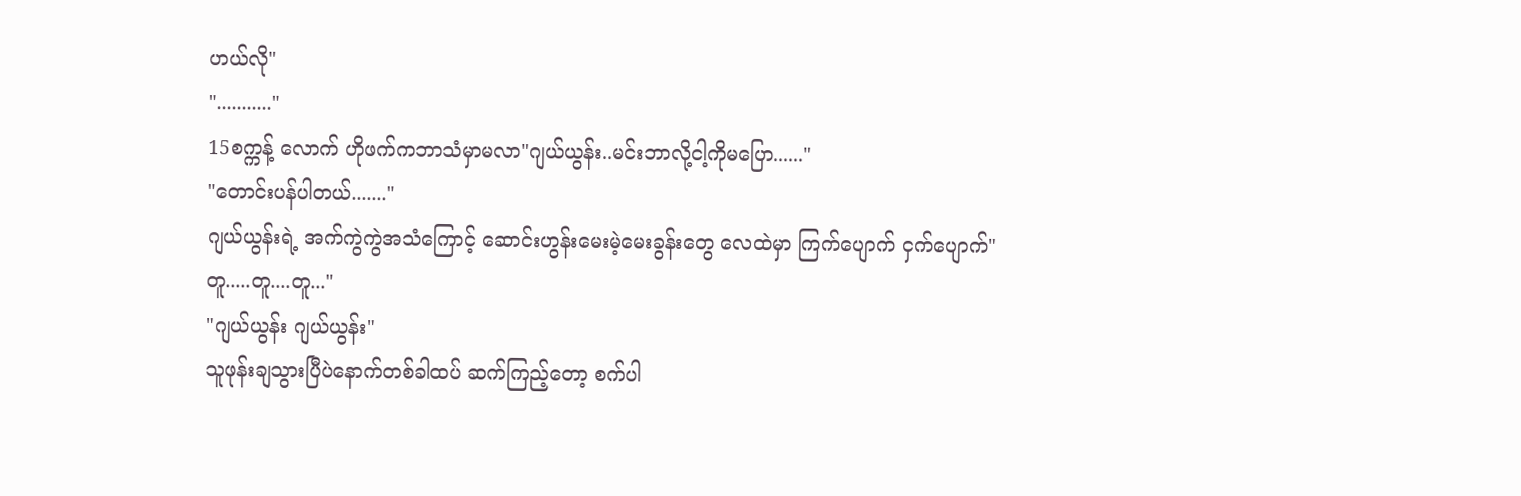ဟယ်လို"
"..........."
15စက္ကန့် လောက် ဟိုဖက်ကဘာသံမှာမလာ"ဂျယ်ယွန်း..မင်းဘာလို့ငါ့ကိုမပြော......"
"တောင်းပန်ပါတယ်......."
ဂျယ်ယွန်းရဲ့ အက်ကွဲကွဲအသံကြောင့် ဆောင်းဟွန်းမေးမဲ့မေးခွန်းတွေ လေထဲမှာ ကြက်ပျောက် ငှက်ပျောက်"တူ.....တူ....တူ..."
"ဂျယ်ယွန်း ဂျယ်ယွန်း"
သူဖုန်းချသွားပြီပဲနောက်တစ်ခါထပ် ဆက်ကြည့်တော့ စက်ပါ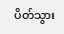ပိတ်သွား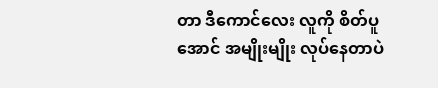တာ ဒီကောင်လေး လူကို စိတ်ပူအောင် အမျိုးမျိုး လုပ်နေတာပဲ